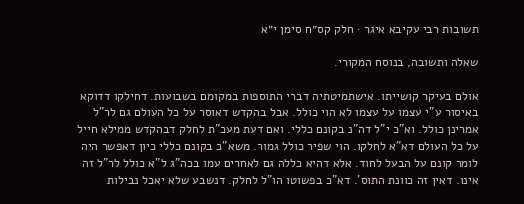תשובות רבי עקיבא איגר · חלק קס״ח סימן י״א

שאלה ותשובה, בנוסח המקורי.

אולם בעיקר קושייתו. אישתמיטתיה דברי התוספות במקומם בשבועות. דחילקו דדוקא באיסור ע"י עצמו על עצמו לא הוי כולל. אבל בהקדש דאוסר על כל העולם גם לר"ל אמרינן כולל. וא"כ י"ל דה"נ בקונם כללי. ואם דעת מעכ"ת לחלק דבהקדש ממילא חייל על כל העולם דא"א לחלקו. הוי שפיר כולל גמור. משא"כ בקונם כללי כיון דאפשר היה לומר קונם על הבעל לחוד. אלא דהיא כללה גם לאחרים עמו בכה"ג ל"א כולל לר"ל זה אינו. דאין זה כוונת התוס'. דא"כ בפשוטו הו"ל לחלק. דנשבע שלא יאכל נבילות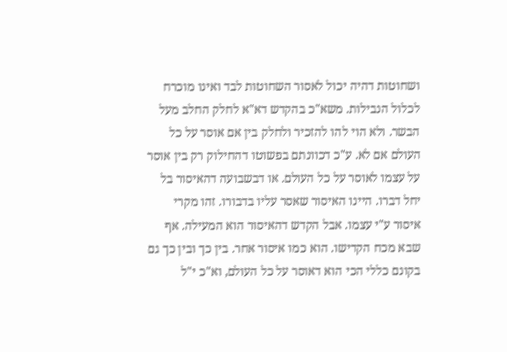ושחוטות דהיה יכול לאסור השחוטות לבד ואינו מוכרח לכלול הנבילות. משא"כ בהקדש דא"א לחלק החלב מעל הבשר. ולא הוי להו להזכיר ולחלק בין אם אוסר על כל העולם אם לא. ע"כ דכוונתם בפשוטו דהחילוק רק בין אוסר על עצמו לאוסר על כל העולם. או דבשבועה דהאיסור בל יחל דברו. היינו האיסור שאסר עליו בדבורו. זהו מקרי איסור ע"י עצמו. אבל הקדש דהאיסור הוא המעילה. אף שבא מכח הקדישו. הוא כמו איסור אחר. בין כך ובין כך גם בקונם כללי הכי הוא דאוסר על כל העולם, וא"כ י"ל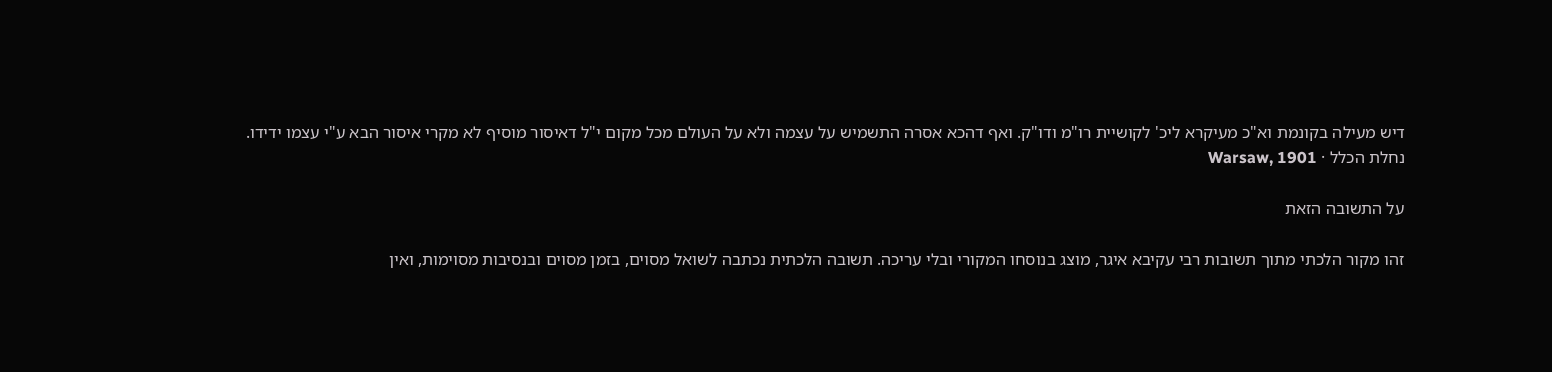דיש מעילה בקונמת וא"כ מעיקרא ליכ' לקושיית רו"מ ודו"ק. ואף דהכא אסרה התשמיש על עצמה ולא על העולם מכל מקום י"ל דאיסור מוסיף לא מקרי איסור הבא ע"י עצמו ידידו.
נחלת הכלל · Warsaw, 1901

על התשובה הזאת

זהו מקור הלכתי מתוך תשובות רבי עקיבא איגר, מוצג בנוסחו המקורי ובלי עריכה. תשובה הלכתית נכתבה לשואל מסוים, בזמן מסוים ובנסיבות מסוימות, ואין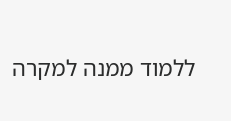ללמוד ממנה למקרה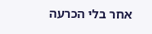אחר בלי הכרעה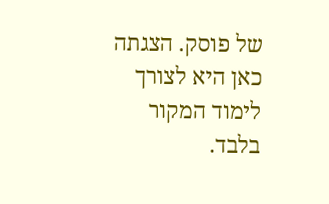של פוסק. הצגתה כאן היא לצורך לימוד המקור בלבד.